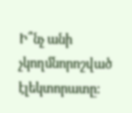Ի՞նչ անի չկողմնորոշված էլեկտորատը: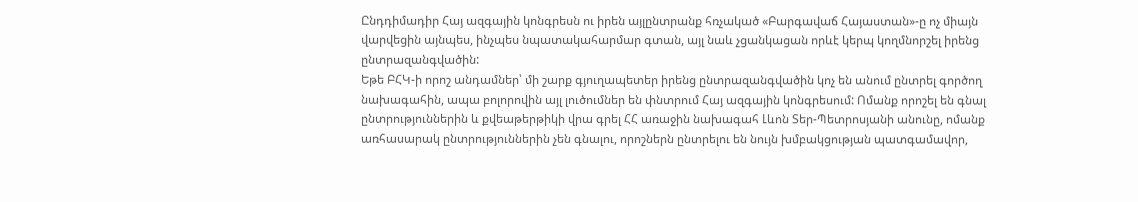Ընդդիմադիր Հայ ազգային կոնգրեսն ու իրեն այլընտրանք հռչակած «Բարգավաճ Հայաստան»-ը ոչ միայն վարվեցին այնպես, ինչպես նպատակահարմար գտան, այլ նաև չցանկացան որևէ կերպ կողմնորշել իրենց ընտրազանգվածին:
Եթե ԲՀԿ-ի որոշ անդամներ՝ մի շարք գյուղապետեր իրենց ընտրազանգվածին կոչ են անում ընտրել գործող նախագահին, ապա բոլորովին այլ լուծումներ են փնտրում Հայ ազգային կոնգրեսում: Ոմանք որոշել են գնալ ընտրություններին և քվեաթերթիկի վրա գրել ՀՀ առաջին նախագահ Լևոն Տեր-Պետրոսյանի անունը, ոմանք առհասարակ ընտրություններին չեն գնալու, որոշներն ընտրելու են նույն խմբակցության պատգամավոր,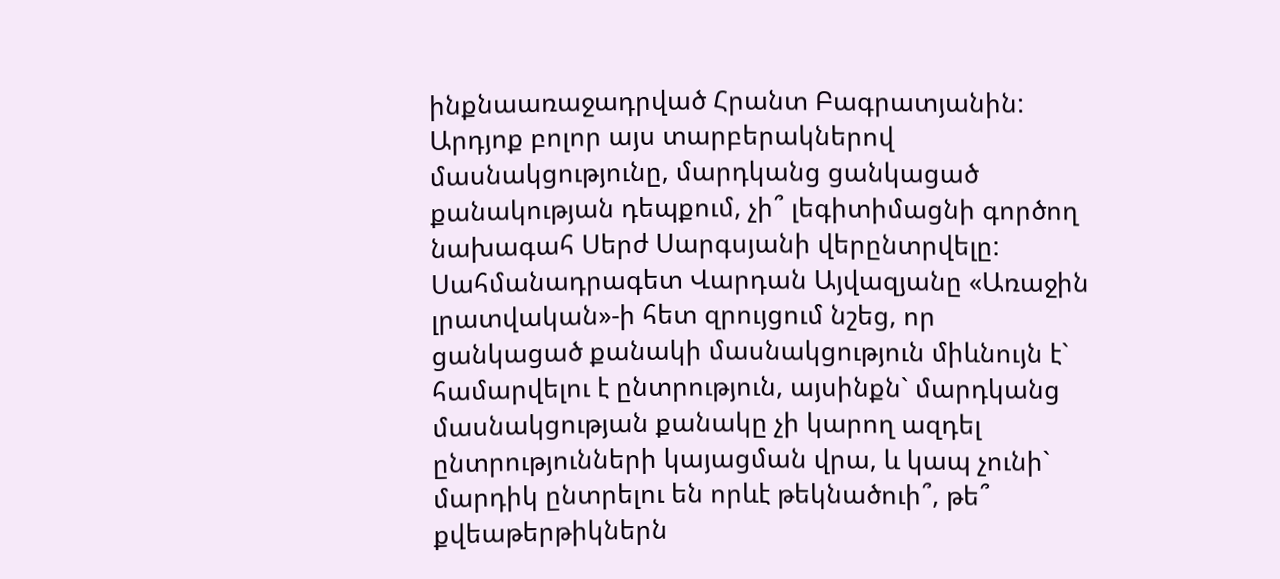ինքնաառաջադրված Հրանտ Բագրատյանին: Արդյոք բոլոր այս տարբերակներով մասնակցությունը, մարդկանց ցանկացած քանակության դեպքում, չի՞ լեգիտիմացնի գործող նախագահ Սերժ Սարգսյանի վերընտրվելը:
Սահմանադրագետ Վարդան Այվազյանը «Առաջին լրատվական»-ի հետ զրույցում նշեց, որ ցանկացած քանակի մասնակցություն միևնույն է` համարվելու է ընտրություն, այսինքն` մարդկանց մասնակցության քանակը չի կարող ազդել ընտրությունների կայացման վրա, և կապ չունի` մարդիկ ընտրելու են որևէ թեկնածուի՞, թե՞ քվեաթերթիկներն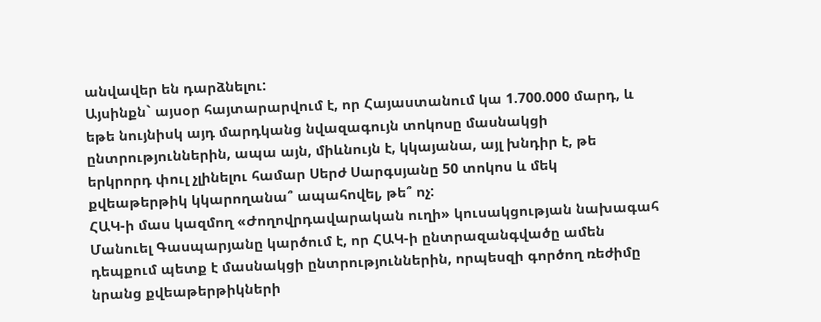անվավեր են դարձնելու:
Այսինքն` այսօր հայտարարվում է, որ Հայաստանում կա 1.700.000 մարդ, և եթե նույնիսկ այդ մարդկանց նվազագույն տոկոսը մասնակցի ընտրություններին, ապա այն, միևնույն է, կկայանա, այլ խնդիր է, թե երկրորդ փուլ չլինելու համար Սերժ Սարգսյանը 50 տոկոս և մեկ քվեաթերթիկ կկարողանա՞ ապահովել, թե՞ ոչ:
ՀԱԿ-ի մաս կազմող «Ժողովրդավարական ուղի» կուսակցության նախագահ Մանուել Գասպարյանը կարծում է, որ ՀԱԿ-ի ընտրազանգվածը ամեն դեպքում պետք է մասնակցի ընտրություններին, որպեսզի գործող ռեժիմը նրանց քվեաթերթիկների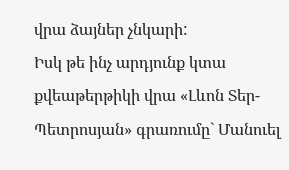վրա ձայներ չնկարի:
Իսկ թե ինչ արդյունք կտա քվեաթերթիկի վրա «Լևոն Տեր-Պետրոսյան» գրառումը` Մանուել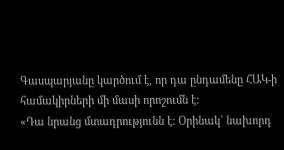Գասպարյանը կարծում է, որ դա ընդամենը ՀԱԿ-ի համակիրների մի մասի որոշումն է:
«Դա նրանց մտադրությունն է: Օրինակ` նախորդ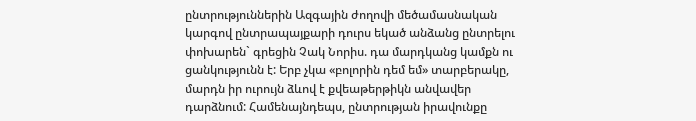ընտրություններին Ազգային ժողովի մեծամասնական կարգով ընտրապայքարի դուրս եկած անձանց ընտրելու փոխարեն` գրեցին Չակ Նորիս. դա մարդկանց կամքն ու ցանկությունն է: Երբ չկա «բոլորին դեմ եմ» տարբերակը, մարդն իր ուրույն ձևով է քվեաթերթիկն անվավեր դարձնում: Համենայնդեպս, ընտրության իրավունքը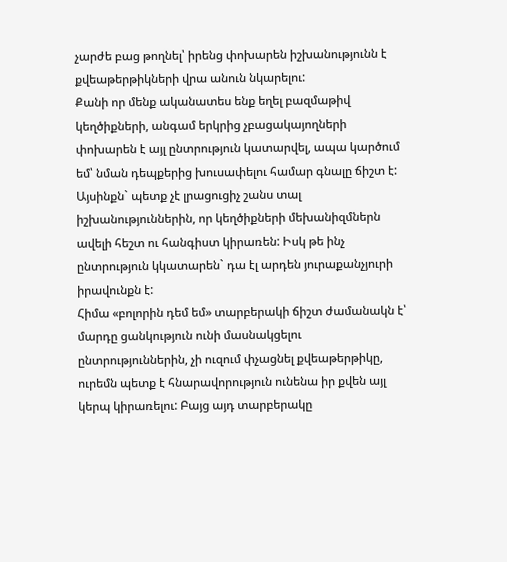չարժե բաց թողնել՝ իրենց փոխարեն իշխանությունն է քվեաթերթիկների վրա անուն նկարելու:
Քանի որ մենք ականատես ենք եղել բազմաթիվ կեղծիքների, անգամ երկրից չբացակայողների փոխարեն է այլ ընտրություն կատարվել, ապա կարծում եմ՝ նման դեպքերից խուսափելու համար գնալը ճիշտ է: Այսինքն` պետք չէ լրացուցիչ շանս տալ իշխանություններին, որ կեղծիքների մեխանիզմներն ավելի հեշտ ու հանգիստ կիրառեն: Իսկ թե ինչ ընտրություն կկատարեն` դա էլ արդեն յուրաքանչյուրի իրավունքն է:
Հիմա «բոլորին դեմ եմ» տարբերակի ճիշտ ժամանակն է՝ մարդը ցանկություն ունի մասնակցելու ընտրություններին, չի ուզում փչացնել քվեաթերթիկը, ուրեմն պետք է հնարավորություն ունենա իր քվեն այլ կերպ կիրառելու: Բայց այդ տարբերակը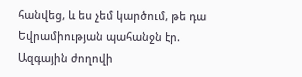հանվեց, և ես չեմ կարծում, թե դա Եվրամիության պահանջն էր. Ազգային ժողովի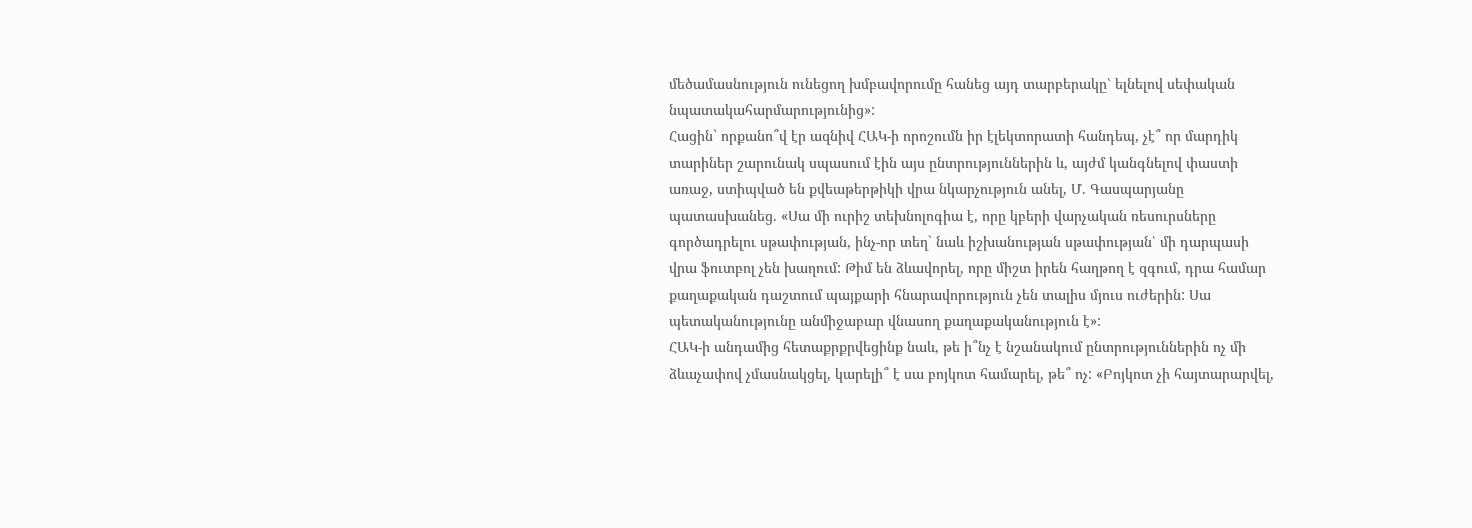մեծամասնություն ունեցող խմբավորումը հանեց այդ տարբերակը՝ ելնելով սեփական նպատակահարմարությունից»:
Հացին` որքանո՞վ էր ազնիվ ՀԱԿ-ի որոշումն իր էլեկտորատի հանդեպ, չէ՞ որ մարդիկ տարիներ շարունակ սպասում էին այս ընտրություններին և, այժմ կանգնելով փաստի առաջ, ստիպված են քվեաթերթիկի վրա նկարչություն անել, Մ. Գասպարյանը պատասխանեց. «Սա մի ուրիշ տեխնոլոգիա է, որը կբերի վարչական ռեսուրսները գործադրելու սթափության, ինչ-որ տեղ` նաև իշխանության սթափության՝ մի դարպասի վրա ֆուտբոլ չեն խաղում: Թիմ են ձևավորել, որը միշտ իրեն հաղթող է զգում, դրա համար քաղաքական դաշտում պայքարի հնարավորություն չեն տալիս մյուս ուժերին: Սա պետականությունը անմիջաբար վնասող քաղաքականություն է»:
ՀԱԿ-ի անդամից հետաքրքրվեցինք նաև, թե ի՞նչ է նշանակում ընտրություններին ոչ մի ձևաչափով չմասնակցել, կարելի՞ է սա բոյկոտ համարել, թե՞ ոչ: «Բոյկոտ չի հայտարարվել,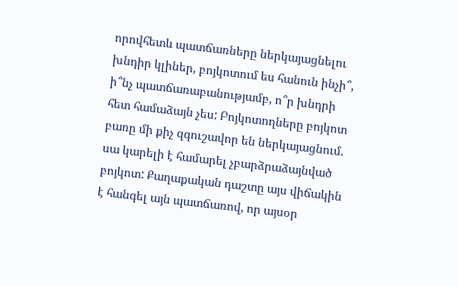որովհետև պատճառները ներկայացնելու խնդիր կլիներ, բոյկոտում ես հանուն ինչի՞, ի՞նչ պատճառաբանությամբ, ո՞ր խնդրի հետ համաձայն չես: Բոյկոտողները բոյկոտ բառը մի քիչ զգուշավոր են ներկայացնում. սա կարելի է համարել չբարձրաձայնված բոյկոտ: Քաղաքական դաշտը այս վիճակին է հանգել այն պատճառով, որ այսօր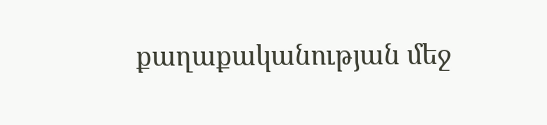քաղաքականության մեջ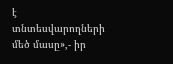է տնտեսվարողների մեծ մասը»,- իր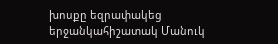խոսքը եզրափակեց երջանկահիշատակ Մանուկ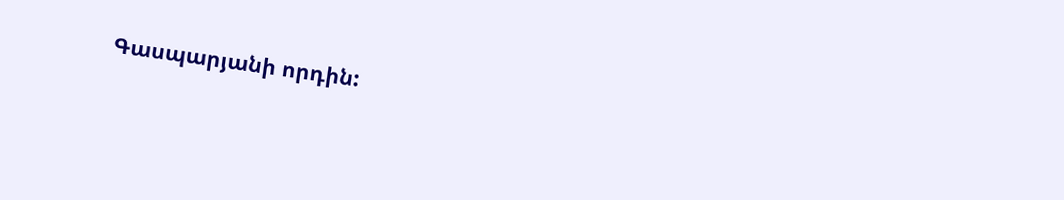Գասպարյանի որդին: